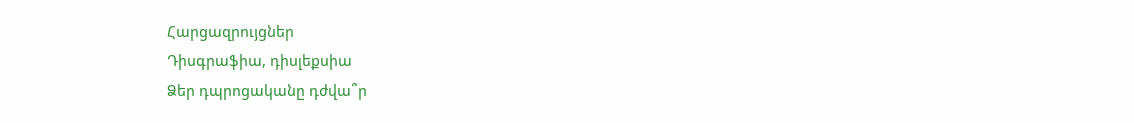Հարցազրույցներ
Դիսգրաֆիա, դիսլեքսիա
Ձեր դպրոցականը դժվա՞ր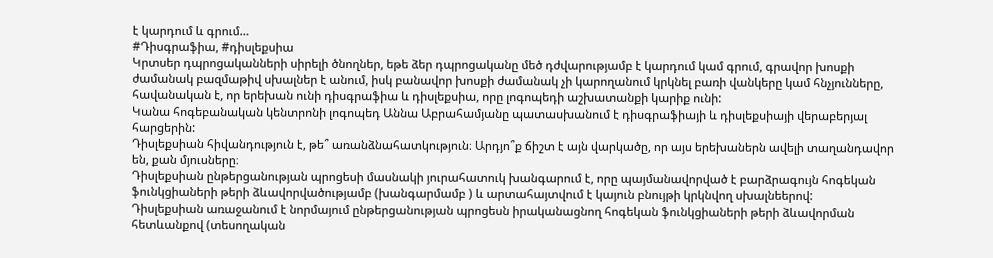է կարդում և գրում…
#Դիսգրաֆիա, #դիսլեքսիա
Կրտսեր դպրոցականների սիրելի ծնողներ, եթե ձեր դպրոցականը մեծ դժվարությամբ է կարդում կամ գրում, գրավոր խոսքի ժամանակ բազմաթիվ սխալներ է անում, իսկ բանավոր խոսքի ժամանակ չի կարողանում կրկնել բառի վանկերը կամ հնչյունները, հավանական է, որ երեխան ունի դիսգրաֆիա և դիսլեքսիա, որը լոգոպեդի աշխատանքի կարիք ունի:
Կանա հոգեբանական կենտրոնի լոգոպեդ Աննա Աբրահամյանը պատասխանում է դիսգրաֆիայի և դիսլեքսիայի վերաբերյալ հարցերին:
Դիսլեքսիան հիվանդություն է, թե՞ առանձնահատկություն։ Արդյո՞ք ճիշտ է այն վարկածը, որ այս երեխաներն ավելի տաղանդավոր են, քան մյուսները։
Դիսլեքսիան ընթերցանության պրոցեսի մասնակի յուրահատուկ խանգարում է, որը պայմանավորված է բարձրագույն հոգեկան ֆունկցիաների թերի ձևավորվածությամբ (խանգարմամբ ) և արտահայտվում է կայուն բնույթի կրկնվող սխալնեերով:
Դիսլեքսիան առաջանում է նորմայում ընթերցանության պրոցեսն իրականացնող հոգեկան ֆունկցիաների թերի ձևավորման հետևանքով (տեսողական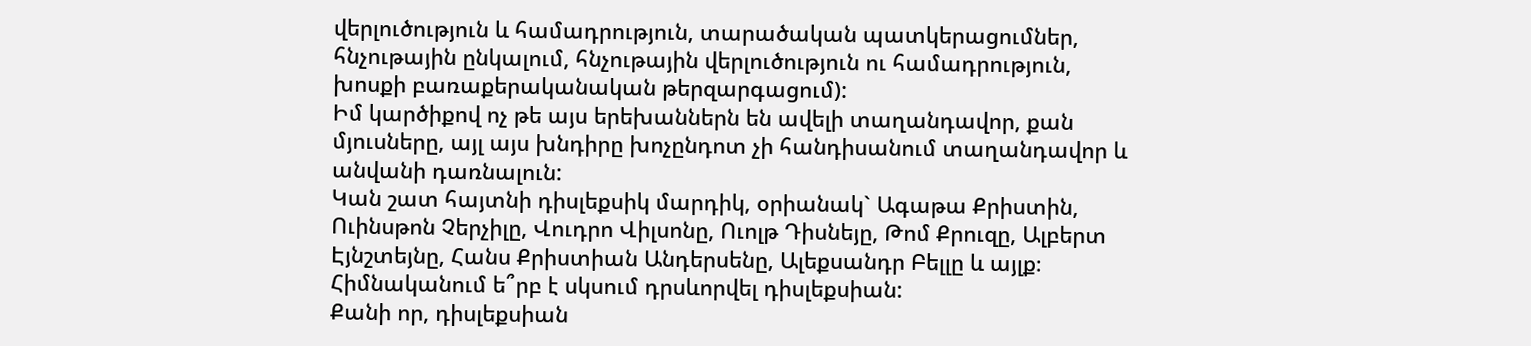վերլուծություն և համադրություն, տարածական պատկերացումներ, հնչութային ընկալում, հնչութային վերլուծություն ու համադրություն, խոսքի բառաքերականական թերզարգացում):
Իմ կարծիքով ոչ թե այս երեխաններն են ավելի տաղանդավոր, քան մյուսները, այլ այս խնդիրը խոչընդոտ չի հանդիսանում տաղանդավոր և անվանի դառնալուն:
Կան շատ հայտնի դիսլեքսիկ մարդիկ, օրիանակ` Ագաթա Քրիստին, Ուինսթոն Չերչիլը, Վուդրո Վիլսոնը, Ուոլթ Դիսնեյը, Թոմ Քրուզը, Ալբերտ Էյնշտեյնը, Հանս Քրիստիան Անդերսենը, Ալեքսանդր Բելլը և այլք։
Հիմնականում ե՞րբ է սկսում դրսևորվել դիսլեքսիան:
Քանի որ, դիսլեքսիան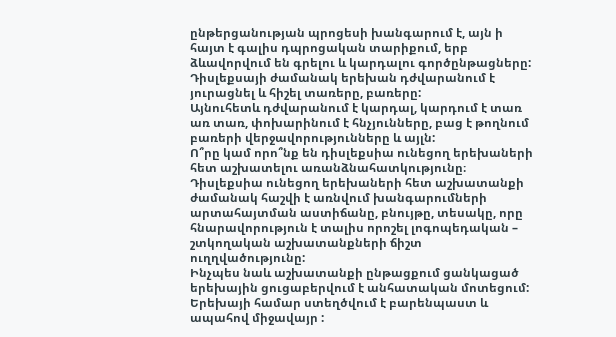ընթերցանության պրոցեսի խանգարում է, այն ի հայտ է գալիս դպրոցական տարիքում, երբ ձևավորվում են գրելու և կարդալու գործընթացները:
Դիսլեքսայի ժամանակ երեխան դժվարանում է յուրացնել և հիշել տառերը, բառերը:
Այնուհետև դժվարանում է կարդալ, կարդում է տառ առ տառ, փոխարինում է հնչյունները, բաց է թողնում բառերի վերջավորությունները և այլն:
Ո՞րը կամ որո՞նք են դիսլեքսիա ունեցող երեխաների հետ աշխատելու առանձնահատկությունը։
Դիսլեքսիա ունեցող երեխաների հետ աշխատանքի ժամանակ հաշվի է առնվում խանգարումների արտահայտման աստիճանը, բնույթը, տեսակը, որը հնարավորություն է տալիս որոշել լոգոպեդական – շտկողական աշխատանքների ճիշտ ուղղվածությունը:
Ինչպես նաև աշխատանքի ընթացքում ցանկացած երեխային ցուցաբերվում է անհատական մոտեցում: Երեխայի համար ստեղծվում է բարենպաստ և ապահով միջավայր :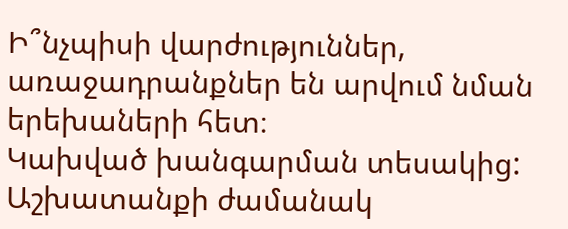Ի՞նչպիսի վարժություններ, առաջադրանքներ են արվում նման երեխաների հետ։
Կախված խանգարման տեսակից: Աշխատանքի ժամանակ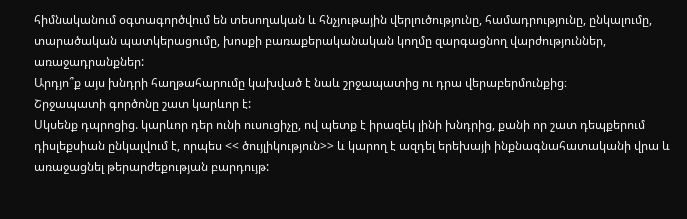հիմնականում օգտագործվում են տեսողական և հնչյութային վերլուծությունը, համադրությունը, ընկալումը, տարածական պատկերացումը, խոսքի բառաքերականական կողմը զարգացնող վարժություններ, առաջադրանքներ:
Արդյո՞ք այս խնդրի հաղթահարումը կախված է նաև շրջապատից ու դրա վերաբերմունքից։
Շրջապատի գործոնը շատ կարևոր է:
Սկսենք դպրոցից. կարևոր դեր ունի ուսուցիչը, ով պետք է իրազեկ լինի խնդրից, քանի որ շատ դեպքերում դիսլեքսիան ընկալվում է, որպես << ծույլիկություն>> և կարող է ազդել երեխայի ինքնագնահատականի վրա և առաջացնել թերարժեքության բարդույթ: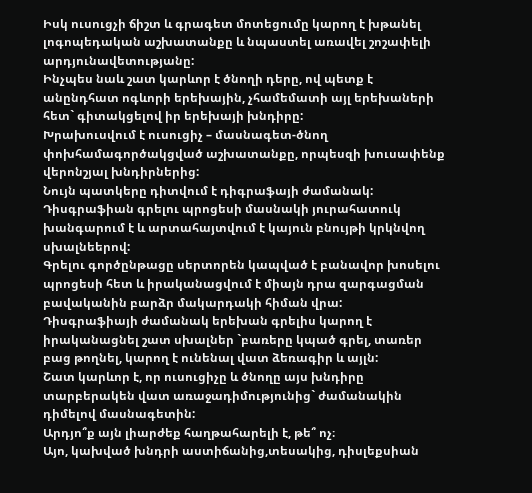Իսկ ուսուցչի ճիշտ և գրագետ մոտեցումը կարող է խթանել լոգոպեդական աշխատանքը և նպաստել առավել շոշափելի արդյունավետությանը:
Ինչպես նաև շատ կարևոր է ծնողի դերը, ով պետք է անընդհատ ոգևորի երեխային, չհամեմատի այլ երեխաների հետ` գիտակցելով իր երեխայի խնդիրը:
Խրախուսվում է ուսուցիչ – մասնագետ-ծնող փոխհամագործակցված աշխատանքը, որպեսզի խուսափենք վերոնշյալ խնդիրներից:
Նույն պատկերը դիտվում է դիգրաֆայի ժամանակ:
Դիսգրաֆիան գրելու պրոցեսի մասնակի յուրահատուկ խանգարում է և արտահայտվում է կայուն բնույթի կրկնվող սխալնեերով:
Գրելու գործընթացը սերտորեն կապված է բանավոր խոսելու պրոցեսի հետ և իրականացվում է միայն դրա զարգացման բավականին բարձր մակարդակի հիման վրա:
Դիսգրաֆիայի ժամանակ երեխան գրելիս կարող է իրականացնել շատ սխալներ `բառերը կպած գրել, տառեր բաց թողնել, կարող է ունենալ վատ ձեռագիր և այլն:
Շատ կարևոր է, որ ուսուցիչը և ծնողը այս խնդիրը տարբերակեն վատ առաջադիմությունից` ժամանակին դիմելով մասնագետին:
Արդյո՞ք այն լիարժեք հաղթահարելի է, թե՞ ոչ։
Այո, կախված խնդրի աստիճանից,տեսակից, դիսլեքսիան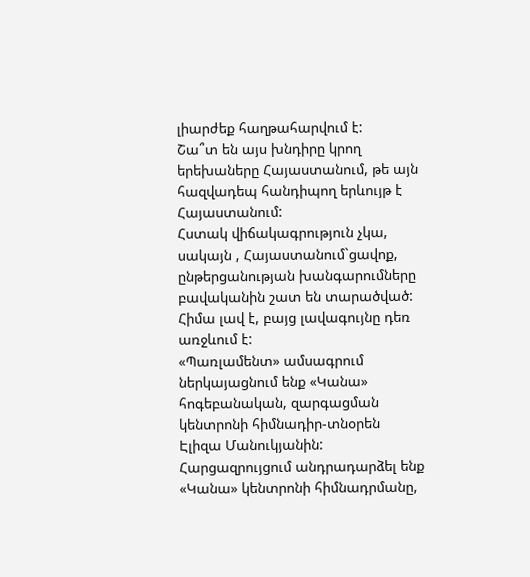լիարժեք հաղթահարվում է:
Շա՞տ են այս խնդիրը կրող երեխաները Հայաստանում, թե այն հազվադեպ հանդիպող երևույթ է Հայաստանում:
Հստակ վիճակագրություն չկա, սակայն , Հայաստանում`ցավոք, ընթերցանության խանգարումները բավականին շատ են տարածված:
Հիմա լավ է, բայց լավագույնը դեռ առջևում է:
«Պառլամենտ» ամսագրում ներկայացնում ենք «Կանա» հոգեբանական, զարգացման կենտրոնի հիմնադիր-տնօրեն Էլիզա Մանուկյանին: Հարցազրույցում անդրադարձել ենք «Կանա» կենտրոնի հիմնադրմանը,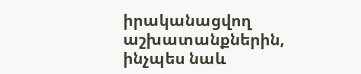իրականացվող աշխատանքներին, ինչպես նաև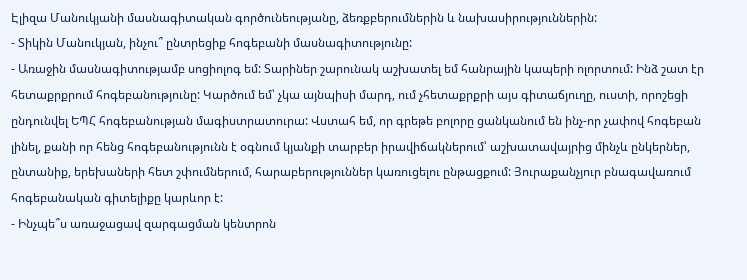Էլիզա Մանուկյանի մասնագիտական գործունեությանը, ձեռքբերումներին և նախասիրություններին:
- Տիկին Մանուկյան, ինչու՞ ընտրեցիք հոգեբանի մասնագիտությունը:
- Առաջին մասնագիտությամբ սոցիոլոգ եմ: Տարիներ շարունակ աշխատել եմ հանրային կապերի ոլորտում: Ինձ շատ էր հետաքրքրում հոգեբանությունը: Կարծում եմ՝ չկա այնպիսի մարդ, ում չհետաքրքրի այս գիտաճյուղը, ուստի, որոշեցի ընդունվել ԵՊՀ հոգեբանության մագիստրատուրա: Վստահ եմ, որ գրեթե բոլորը ցանկանում են ինչ-որ չափով հոգեբան լինել, քանի որ հենց հոգեբանությունն է օգնում կյանքի տարբեր իրավիճակներում՝ աշխատավայրից մինչև ընկերներ, ընտանիք, երեխաների հետ շփումներում, հարաբերություններ կառուցելու ընթացքում: Յուրաքանչյուր բնագավառում հոգեբանական գիտելիքը կարևոր է:
- Ինչպե՞ս առաջացավ զարգացման կենտրոն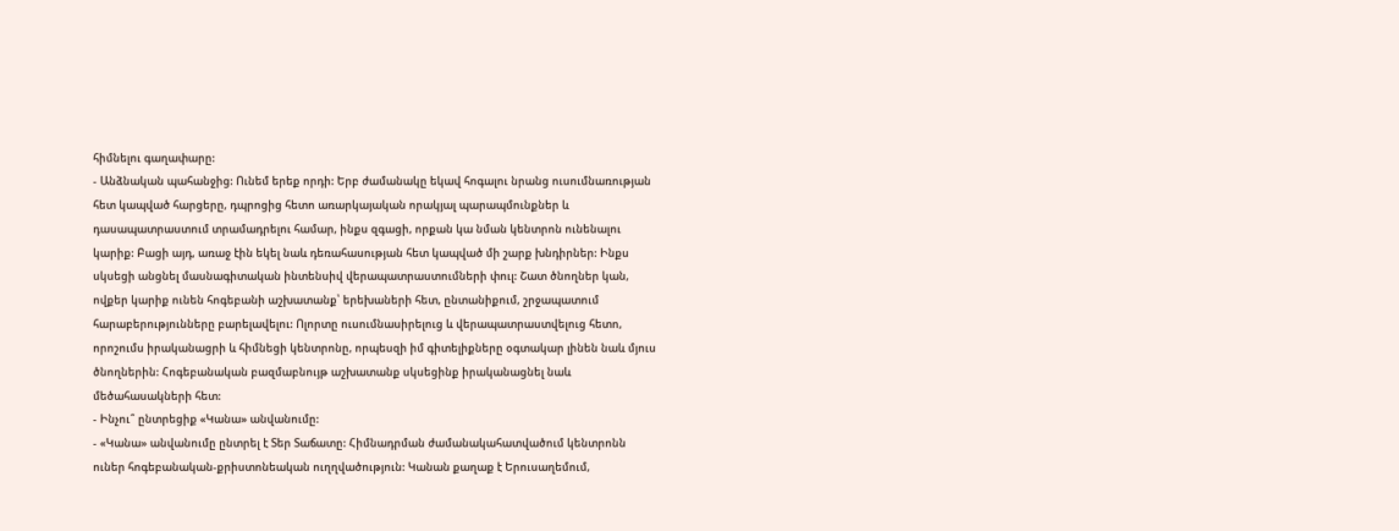հիմնելու գաղափարը:
- Անձնական պահանջից: Ունեմ երեք որդի: Երբ ժամանակը եկավ հոգալու նրանց ուսումնառության հետ կապված հարցերը, դպրոցից հետո առարկայական որակյալ պարապմունքներ և դասապատրաստում տրամադրելու համար, ինքս զգացի, որքան կա նման կենտրոն ունենալու կարիք: Բացի այդ, առաջ էին եկել նաև դեռահասության հետ կապված մի շարք խնդիրներ: Ինքս սկսեցի անցնել մասնագիտական ինտենսիվ վերապատրաստումների փուլ: Շատ ծնողներ կան, ովքեր կարիք ունեն հոգեբանի աշխատանք՝ երեխաների հետ, ընտանիքում, շրջապատում հարաբերությունները բարելավելու: Ոլորտը ուսումնասիրելուց և վերապատրաստվելուց հետո, որոշումս իրականացրի և հիմնեցի կենտրոնը, որպեսզի իմ գիտելիքները օգտակար լինեն նաև մյուս ծնողներին: Հոգեբանական բազմաբնույթ աշխատանք սկսեցինք իրականացնել նաև մեծահասակների հետ:
- Ինչու՞ ընտրեցիք «Կանա» անվանումը:
- «Կանա» անվանումը ընտրել է Տեր Տաճատը: Հիմնադրման ժամանակահատվածում կենտրոնն ուներ հոգեբանական-քրիստոնեական ուղղվածություն: Կանան քաղաք է Երուսաղեմում,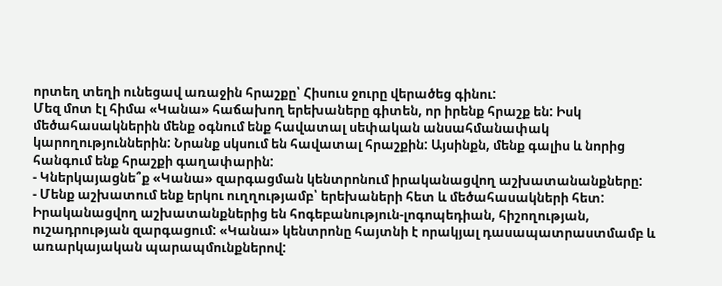որտեղ տեղի ունեցավ առաջին հրաշքը՝ Հիսուս ջուրը վերածեց գինու:
Մեզ մոտ էլ հիմա «Կանա» հաճախող երեխաները գիտեն, որ իրենք հրաշք են: Իսկ մեծահասակներին մենք օգնում ենք հավատալ սեփական անսահմանափակ կարողություններին: Նրանք սկսում են հավատալ հրաշքին: Այսինքն, մենք գալիս և նորից հանգում ենք հրաշքի գաղափարին:
- Կներկայացնե՞ք «Կանա» զարգացման կենտրոնում իրականացվող աշխատանանքները:
- Մենք աշխատում ենք երկու ուղղությամբ՝ երեխաների հետ և մեծահասակների հետ: Իրականացվող աշխատանքներից են հոգեբանություն-լոգոպեդիան, հիշողության, ուշադրության զարգացում: «Կանա» կենտրոնը հայտնի է որակյալ դասապատրաստմամբ և առարկայական պարապմունքներով: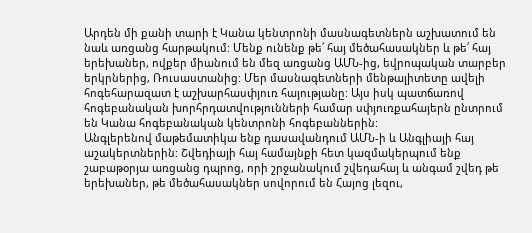Արդեն մի քանի տարի է Կանա կենտրոնի մասնագետներն աշխատում են նաև առցանց հարթակում: Մենք ունենք թե՛ հայ մեծահասակներ և թե՛ հայ երեխաներ, ովքեր միանում են մեզ առցանց ԱՄՆ-ից, եվրոպական տարբեր երկրներից, Ռուսաստանից: Մեր մասնագետների մենթալիտետը ավելի հոգեհարազատ է աշխարհասփյուռ հայությանը: Այս իսկ պատճառով հոգեբանական խորհրդատվությունների համար սփյուռքահայերն ընտրում են Կանա հոգեբանական կենտրոնի հոգեբաններին:
Անգլերենով մաթեմատիկա ենք դասավանդում ԱՄՆ-ի և Անգլիայի հայ աշակերտներին: Շվեդիայի հայ համայնքի հետ կազմակերպում ենք շաբաթօրյա առցանց դպրոց, որի շրջանակում շվեդահայ և անգամ շվեդ թե երեխաներ, թե մեծահասակներ սովորում են Հայոց լեզու,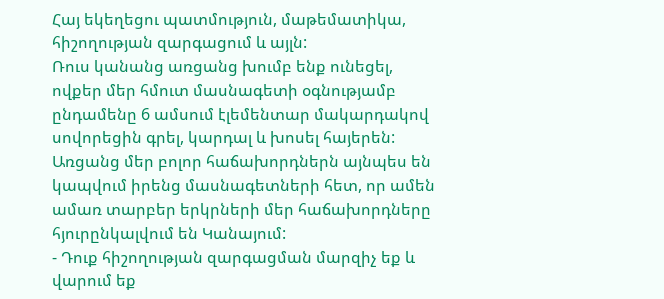Հայ եկեղեցու պատմություն, մաթեմատիկա, հիշողության զարգացում և այլն:
Ռուս կանանց առցանց խումբ ենք ունեցել, ովքեր մեր հմուտ մասնագետի օգնությամբ ընդամենը 6 ամսում էլեմենտար մակարդակով սովորեցին գրել, կարդալ և խոսել հայերեն:
Առցանց մեր բոլոր հաճախորդներն այնպես են կապվում իրենց մասնագետների հետ, որ ամեն ամառ տարբեր երկրների մեր հաճախորդները հյուրընկալվում են Կանայում:
- Դուք հիշողության զարգացման մարզիչ եք և վարում եք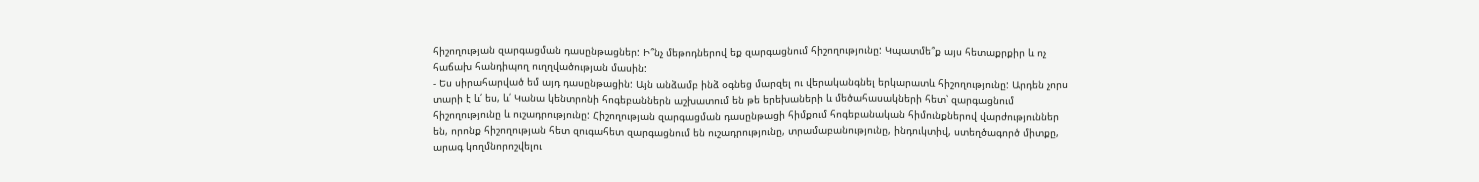հիշողության զարգացման դասընթացներ: Ի՞նչ մեթոդներով եք զարգացնում հիշողությունը: Կպատմե՞ք այս հետաքրքիր և ոչ հաճախ հանդիպող ուղղվածության մասին:
- Ես սիրահարված եմ այդ դասընթացին: Այն անձամբ ինձ օգնեց մարզել ու վերականգնել երկարատև հիշողությունը: Արդեն չորս տարի է և՛ ես, և՛ Կանա կենտրոնի հոգեբաններն աշխատում են թե երեխաների և մեծահասակների հետ՝ զարգացնում հիշողությունը և ուշադրությունը: Հիշողության զարգացման դասընթացի հիմքում հոգեբանական հիմունքներով վարժություններ են, որոնք հիշողության հետ զուգահետ զարգացնում են ուշադրությունը, տրամաբանությունը, ինդուկտիվ, ստեղծագործ միտքը, արագ կողմնորոշվելու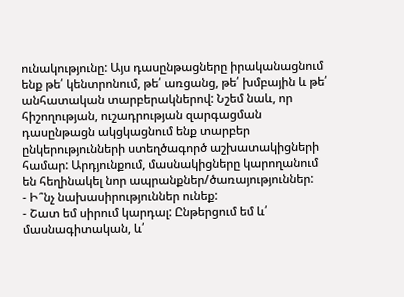ունակությունը: Այս դասընթացները իրականացնում ենք թե՛ կենտրոնում, թե՛ առցանց, թե՛ խմբային և թե՛ անհատական տարբերակներով: Նշեմ նաև, որ հիշողության, ուշադրության զարգացման դասընթացն ակցկացնում ենք տարբեր ընկերությունների ստեղծագործ աշխատակիցների համար: Արդյունքում, մասնակիցները կարողանում են հեղինակել նոր ապրանքներ/ծառայություններ:
- Ի՞նչ նախասիրություններ ունեք:
- Շատ եմ սիրում կարդալ: Ընթերցում եմ և՛ մասնագիտական, և՛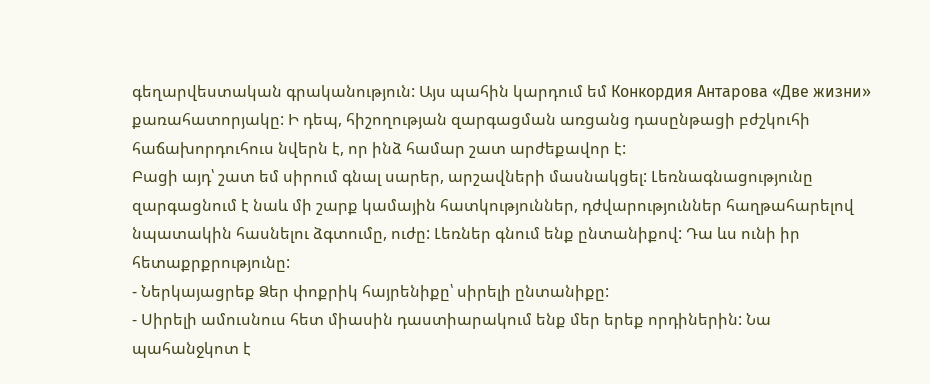գեղարվեստական գրականություն: Այս պահին կարդում եմ Конкордия Антарова «Две жизни» քառահատորյակը: Ի դեպ, հիշողության զարգացման առցանց դասընթացի բժշկուհի հաճախորդուհուս նվերն է, որ ինձ համար շատ արժեքավոր է:
Բացի այդ՝ շատ եմ սիրում գնալ սարեր, արշավների մասնակցել: Լեռնագնացությունը զարգացնում է նաև մի շարք կամային հատկություններ, դժվարություններ հաղթահարելով նպատակին հասնելու ձգտումը, ուժը: Լեռներ գնում ենք ընտանիքով: Դա ևս ունի իր հետաքրքրությունը:
- Ներկայացրեք Ձեր փոքրիկ հայրենիքը՝ սիրելի ընտանիքը:
- Սիրելի ամուսնուս հետ միասին դաստիարակում ենք մեր երեք որդիներին: Նա պահանջկոտ է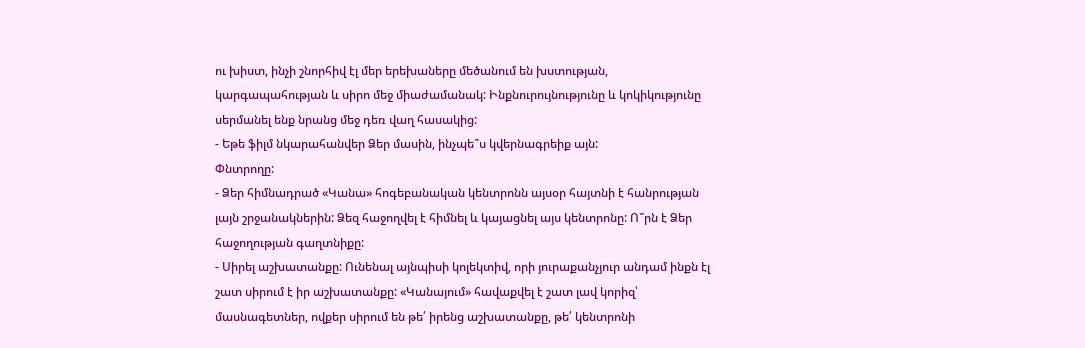ու խիստ, ինչի շնորհիվ էլ մեր երեխաները մեծանում են խստության, կարգապահության և սիրո մեջ միաժամանակ: Ինքնուրույնությունը և կոկիկությունը սերմանել ենք նրանց մեջ դեռ վաղ հասակից:
- Եթե ֆիլմ նկարահանվեր Ձեր մասին, ինչպե՞ս կվերնագրեիք այն:
Փնտրողը:
- Ձեր հիմնադրած «Կանա» հոգեբանական կենտրոնն այսօր հայտնի է հանրության լայն շրջանակներին: Ձեզ հաջողվել է հիմնել և կայացնել այս կենտրոնը: Ո՞րն է Ձեր հաջողության գաղտնիքը:
- Սիրել աշխատանքը: Ունենալ այնպիսի կոլեկտիվ, որի յուրաքանչյուր անդամ ինքն էլ շատ սիրում է իր աշխատանքը: «Կանայում» հավաքվել է շատ լավ կորիզ՝ մասնագետներ, ովքեր սիրում են թե՛ իրենց աշխատանքը, թե՛ կենտրոնի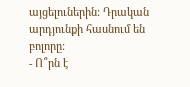այցելուներին: Դրական արդյունքի հասնում են բոլորը:
- Ո՞րն է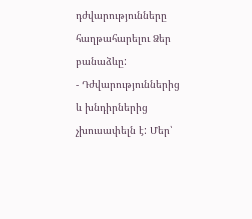դժվարությունները հաղթահարելու Ձեր բանաձևը:
- Դժվարություններից և խնդիրներից չխուսափելն է: Մեր՝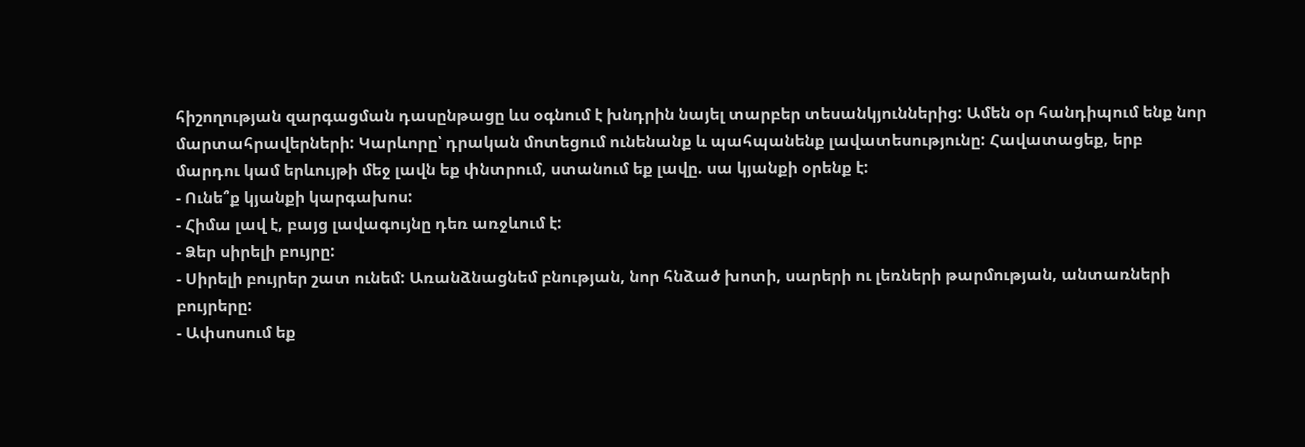հիշողության զարգացման դասընթացը ևս օգնում է խնդրին նայել տարբեր տեսանկյուններից: Ամեն օր հանդիպում ենք նոր մարտահրավերների: Կարևորը՝ դրական մոտեցում ունենանք և պահպանենք լավատեսությունը: Հավատացեք, երբ մարդու կամ երևույթի մեջ լավն եք փնտրում, ստանում եք լավը. սա կյանքի օրենք է:
- Ունե՞ք կյանքի կարգախոս:
- Հիմա լավ է, բայց լավագույնը դեռ առջևում է:
- Ձեր սիրելի բույրը:
- Սիրելի բույրեր շատ ունեմ: Առանձնացնեմ բնության, նոր հնձած խոտի, սարերի ու լեռների թարմության, անտառների բույրերը:
- Ափսոսում եք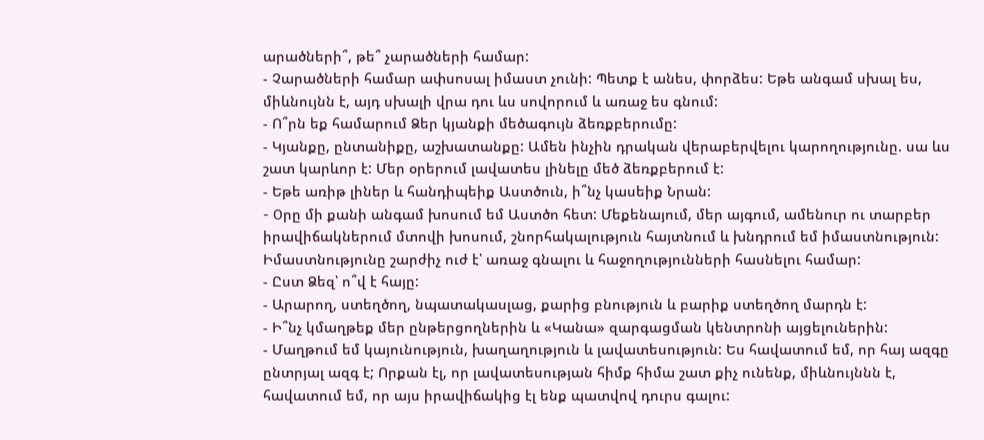արածների՞, թե՞ չարածների համար:
- Չարածների համար ափսոսալ իմաստ չունի: Պետք է անես, փորձես: Եթե անգամ սխալ ես, միևնույնն է, այդ սխալի վրա դու ևս սովորում և առաջ ես գնում:
- Ո՞րն եք համարում Ձեր կյանքի մեծագույն ձեռքբերումը:
- Կյանքը, ընտանիքը, աշխատանքը: Ամեն ինչին դրական վերաբերվելու կարողությունը. սա ևս շատ կարևոր է: Մեր օրերում լավատես լինելը մեծ ձեռքբերում է:
- Եթե առիթ լիներ և հանդիպեիք Աստծուն, ի՞նչ կասեիք Նրան:
- Оրը մի քանի անգամ խոսում եմ Աստծո հետ: Մեքենայում, մեր այգում, ամենուր ու տարբեր իրավիճակներում մտովի խոսում, շնորհակալություն հայտնում և խնդրում եմ իմաստնություն: Իմաստնությունը շարժիչ ուժ է՝ առաջ գնալու և հաջողությունների հասնելու համար:
- Ըստ Ձեզ՝ ո՞վ է հայը:
- Արարող, ստեղծող, նպատակասլաց, քարից բնություն և բարիք ստեղծող մարդն է:
- Ի՞նչ կմաղթեք մեր ընթերցողներին և «Կանա» զարգացման կենտրոնի այցելուներին:
- Մաղթում եմ կայունություն, խաղաղություն և լավատեսություն: Ես հավատում եմ, որ հայ ազգը ընտրյալ ազգ է; Որքան էլ, որ լավատեսության հիմք հիմա շատ քիչ ունենք, միևնույննն է, հավատում եմ, որ այս իրավիճակից էլ ենք պատվով դուրս գալու: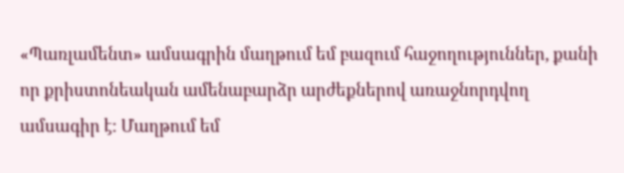«Պառլամենտ» ամսագրին մաղթում եմ բազում հաջողություններ, քանի որ քրիստոնեական ամենաբարձր արժեքներով առաջնորդվող ամսագիր է: Մաղթում եմ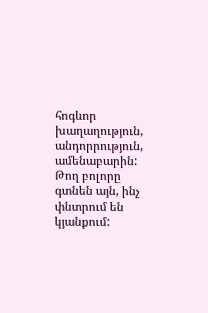հոգևոր խաղաղություն, անդորրություն, ամենաբարին: Թող բոլորը գտնեն այն, ինչ փնտրում են կյանքում: